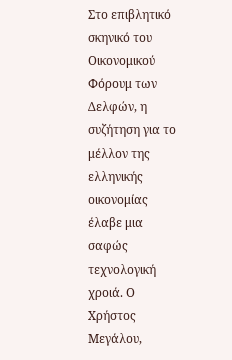Στο επιβλητικό σκηνικό του Οικονομικού Φόρουμ των Δελφών, η συζήτηση για το μέλλον της ελληνικής οικονομίας έλαβε μια σαφώς τεχνολογική χροιά. Ο Χρήστος Μεγάλου,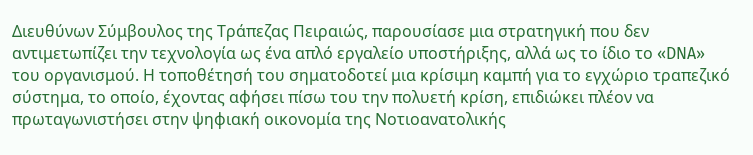Διευθύνων Σύμβουλος της Τράπεζας Πειραιώς, παρουσίασε μια στρατηγική που δεν αντιμετωπίζει την τεχνολογία ως ένα απλό εργαλείο υποστήριξης, αλλά ως το ίδιο το «DNA» του οργανισμού. Η τοποθέτησή του σηματοδοτεί μια κρίσιμη καμπή για το εγχώριο τραπεζικό σύστημα, το οποίο, έχοντας αφήσει πίσω του την πολυετή κρίση, επιδιώκει πλέον να πρωταγωνιστήσει στην ψηφιακή οικονομία της Νοτιοανατολικής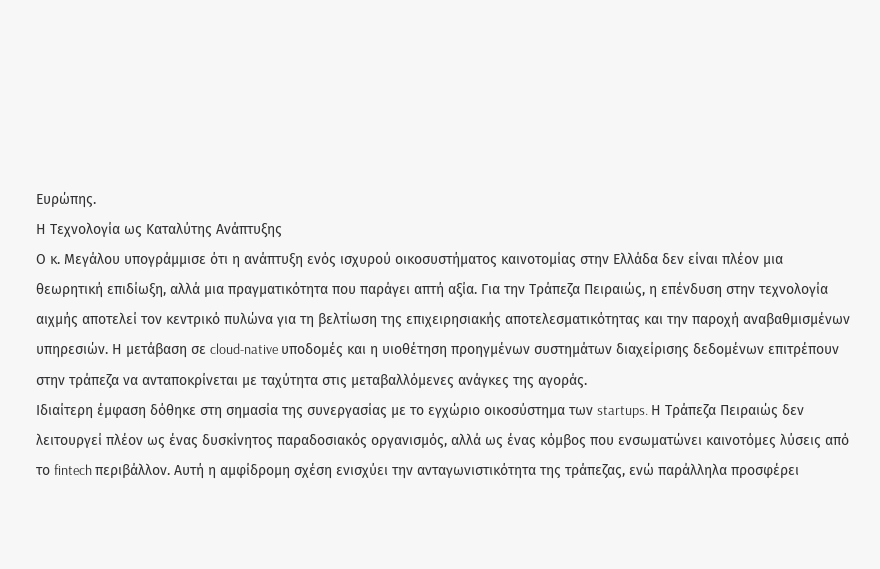Ευρώπης.
Η Τεχνολογία ως Καταλύτης Ανάπτυξης
Ο κ. Μεγάλου υπογράμμισε ότι η ανάπτυξη ενός ισχυρού οικοσυστήματος καινοτομίας στην Ελλάδα δεν είναι πλέον μια θεωρητική επιδίωξη, αλλά μια πραγματικότητα που παράγει απτή αξία. Για την Τράπεζα Πειραιώς, η επένδυση στην τεχνολογία αιχμής αποτελεί τον κεντρικό πυλώνα για τη βελτίωση της επιχειρησιακής αποτελεσματικότητας και την παροχή αναβαθμισμένων υπηρεσιών. Η μετάβαση σε cloud-native υποδομές και η υιοθέτηση προηγμένων συστημάτων διαχείρισης δεδομένων επιτρέπουν στην τράπεζα να ανταποκρίνεται με ταχύτητα στις μεταβαλλόμενες ανάγκες της αγοράς.
Ιδιαίτερη έμφαση δόθηκε στη σημασία της συνεργασίας με το εγχώριο οικοσύστημα των startups. Η Τράπεζα Πειραιώς δεν λειτουργεί πλέον ως ένας δυσκίνητος παραδοσιακός οργανισμός, αλλά ως ένας κόμβος που ενσωματώνει καινοτόμες λύσεις από το fintech περιβάλλον. Αυτή η αμφίδρομη σχέση ενισχύει την ανταγωνιστικότητα της τράπεζας, ενώ παράλληλα προσφέρει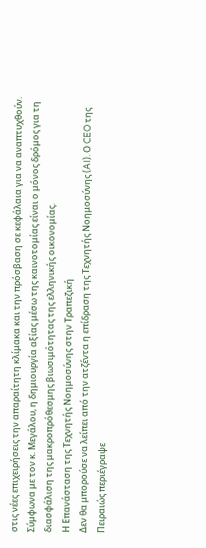στις νέες επιχειρήσεις την απαραίτητη κλίμακα και την πρόσβαση σε κεφάλαια για να αναπτυχθούν. Σύμφωνα με τον κ. Μεγάλου, η δημιουργία αξίας μέσω της καινοτομίας είναι ο μόνος δρόμος για τη διασφάλιση της μακροπρόθεσμης βιωσιμότητας της ελληνικής οικονομίας.
Η Επανάσταση της Τεχνητής Νοημοσύνης στην Τραπεζική
Δεν θα μπορούσε να λείπει από την ατζέντα η επίδραση της Τεχνητής Νοημοσύνης (AI). Ο CEO της Πειραιώς περιέγραψε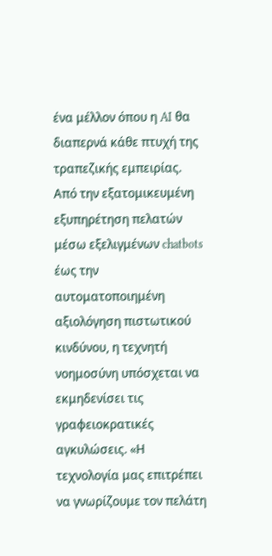ένα μέλλον όπου η AI θα διαπερνά κάθε πτυχή της τραπεζικής εμπειρίας. Από την εξατομικευμένη εξυπηρέτηση πελατών μέσω εξελιγμένων chatbots έως την αυτοματοποιημένη αξιολόγηση πιστωτικού κινδύνου, η τεχνητή νοημοσύνη υπόσχεται να εκμηδενίσει τις γραφειοκρατικές αγκυλώσεις. «Η τεχνολογία μας επιτρέπει να γνωρίζουμε τον πελάτη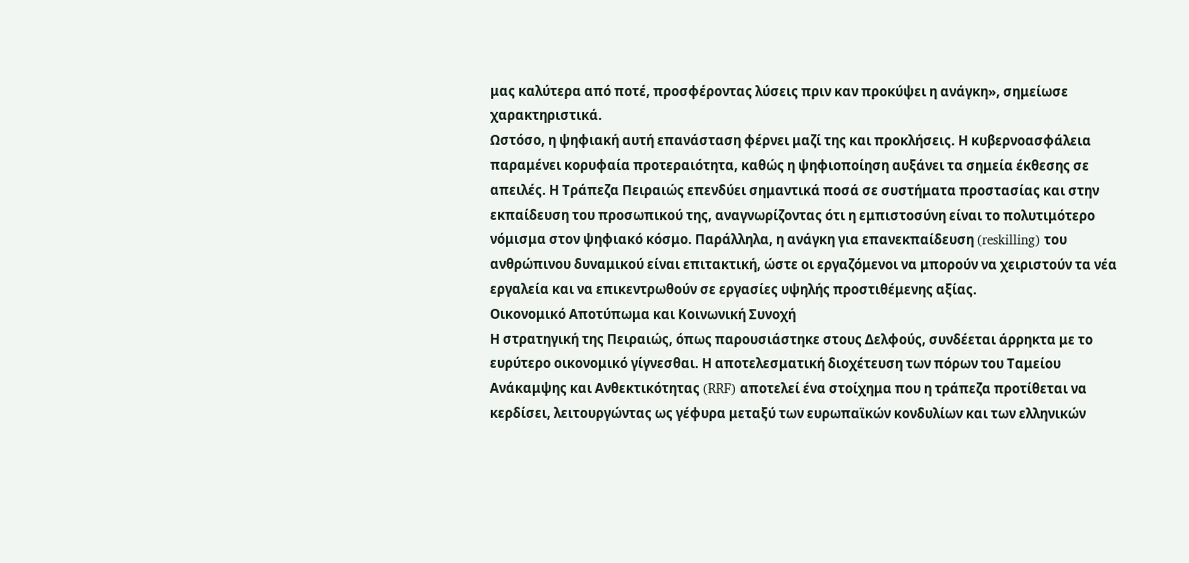μας καλύτερα από ποτέ, προσφέροντας λύσεις πριν καν προκύψει η ανάγκη», σημείωσε χαρακτηριστικά.
Ωστόσο, η ψηφιακή αυτή επανάσταση φέρνει μαζί της και προκλήσεις. Η κυβερνοασφάλεια παραμένει κορυφαία προτεραιότητα, καθώς η ψηφιοποίηση αυξάνει τα σημεία έκθεσης σε απειλές. Η Τράπεζα Πειραιώς επενδύει σημαντικά ποσά σε συστήματα προστασίας και στην εκπαίδευση του προσωπικού της, αναγνωρίζοντας ότι η εμπιστοσύνη είναι το πολυτιμότερο νόμισμα στον ψηφιακό κόσμο. Παράλληλα, η ανάγκη για επανεκπαίδευση (reskilling) του ανθρώπινου δυναμικού είναι επιτακτική, ώστε οι εργαζόμενοι να μπορούν να χειριστούν τα νέα εργαλεία και να επικεντρωθούν σε εργασίες υψηλής προστιθέμενης αξίας.
Οικονομικό Αποτύπωμα και Κοινωνική Συνοχή
Η στρατηγική της Πειραιώς, όπως παρουσιάστηκε στους Δελφούς, συνδέεται άρρηκτα με το ευρύτερο οικονομικό γίγνεσθαι. Η αποτελεσματική διοχέτευση των πόρων του Ταμείου Ανάκαμψης και Ανθεκτικότητας (RRF) αποτελεί ένα στοίχημα που η τράπεζα προτίθεται να κερδίσει, λειτουργώντας ως γέφυρα μεταξύ των ευρωπαϊκών κονδυλίων και των ελληνικών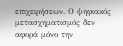επιχειρήσεων. Ο ψηφιακός μετασχηματισμός δεν αφορά μόνο την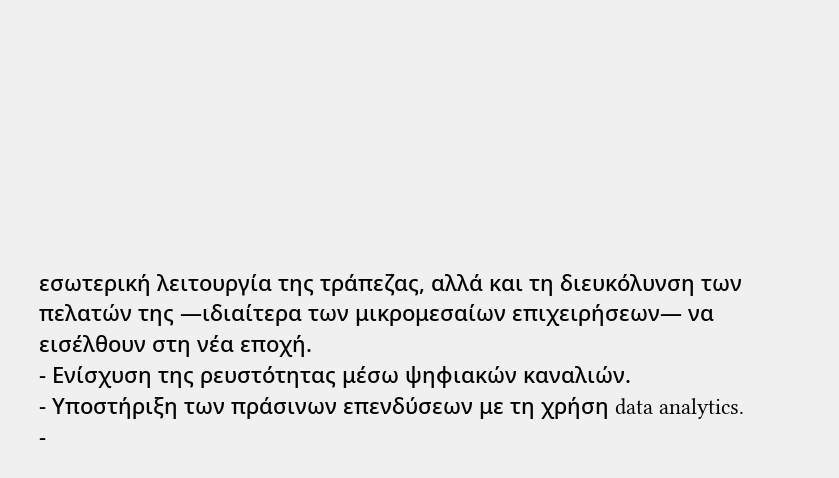εσωτερική λειτουργία της τράπεζας, αλλά και τη διευκόλυνση των πελατών της —ιδιαίτερα των μικρομεσαίων επιχειρήσεων— να εισέλθουν στη νέα εποχή.
- Ενίσχυση της ρευστότητας μέσω ψηφιακών καναλιών.
- Υποστήριξη των πράσινων επενδύσεων με τη χρήση data analytics.
-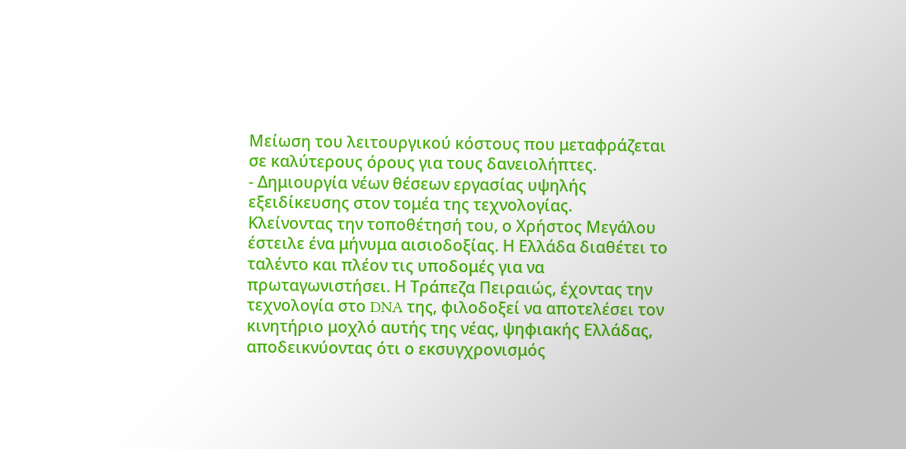Μείωση του λειτουργικού κόστους που μεταφράζεται σε καλύτερους όρους για τους δανειολήπτες.
- Δημιουργία νέων θέσεων εργασίας υψηλής εξειδίκευσης στον τομέα της τεχνολογίας.
Κλείνοντας την τοποθέτησή του, ο Χρήστος Μεγάλου έστειλε ένα μήνυμα αισιοδοξίας. Η Ελλάδα διαθέτει το ταλέντο και πλέον τις υποδομές για να πρωταγωνιστήσει. Η Τράπεζα Πειραιώς, έχοντας την τεχνολογία στο DNA της, φιλοδοξεί να αποτελέσει τον κινητήριο μοχλό αυτής της νέας, ψηφιακής Ελλάδας, αποδεικνύοντας ότι ο εκσυγχρονισμός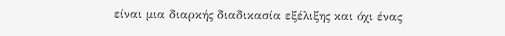είναι μια διαρκής διαδικασία εξέλιξης και όχι ένας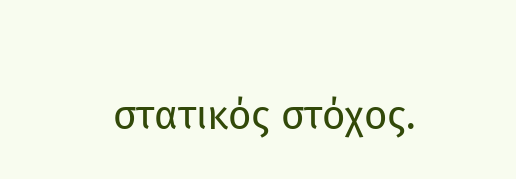στατικός στόχος.